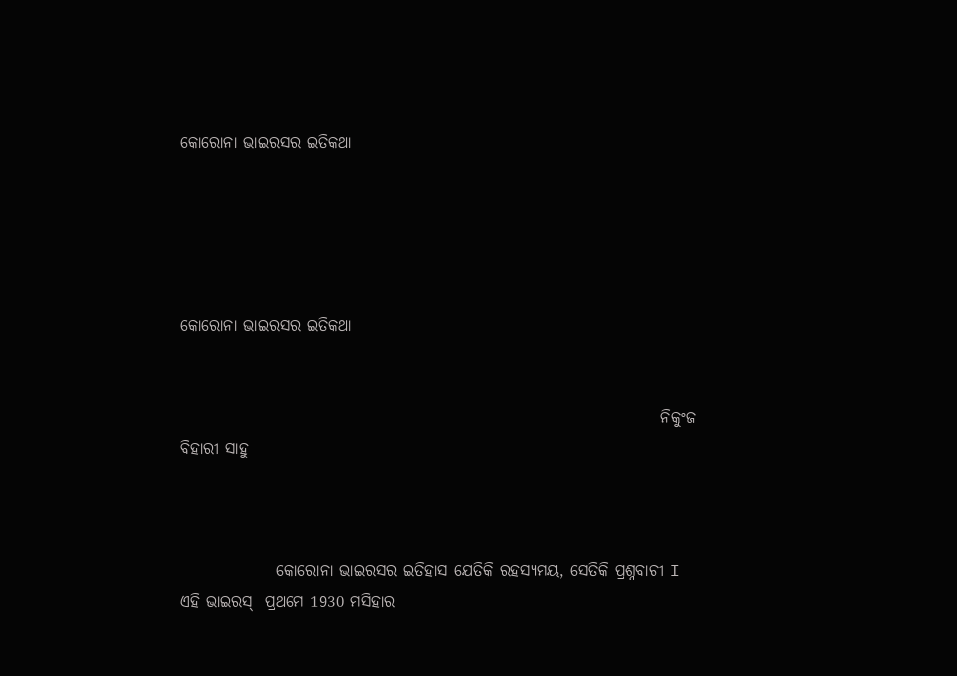କୋରୋନା ଭାଇରସର ଇତିକଥା





କୋରୋନା ଭାଇରସର ଇତିକଥା


                                                                           ନିକୁଂଜ ବିହାରୀ ସାହୁ



               କୋରୋନା ଭାଇରସର ଇତିହାସ ଯେତିକି ରହସ୍ୟମୟ, ସେତିକି ପ୍ରଶ୍ନବାଚୀ I ଏହି ଭାଇରସ୍  ପ୍ରଥମେ 1930 ମସିହାର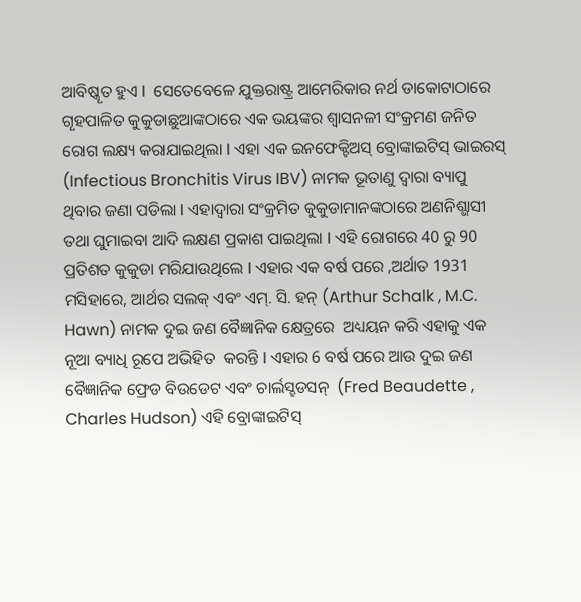ଆବିଷ୍କୄତ ହୁଏ I  ସେତେବେଳେ ଯୁକ୍ତରାଷ୍ଟ୍ର ଆମେରିକାର ନର୍ଥ ଡାକୋଟାଠାରେ ଗୄହପାଳିତ କୁକୁଡାଛୁଆଙ୍କଠାରେ ଏକ ଭୟଙ୍କର ଶ୍ବାସନଳୀ ସଂକ୍ରମଣ ଜନିତ ରୋଗ ଲକ୍ଷ୍ୟ କରାଯାଇଥିଲା I ଏହା ଏକ ଇନଫେକ୍ଟିଅସ୍ ବ୍ରୋଙ୍କାଇଟିସ୍ ଭାଇରସ୍‍ (Infectious Bronchitis Virus IBV) ନାମକ ଭୂତାଣୁ ଦ୍ବାରା ବ୍ୟାପୁ ଥିବାର ଜଣା ପଡିଲା I ଏହାଦ୍ବାରା ସଂକ୍ରମିତ କୁକୁଡାମାନଙ୍କଠାରେ ଅଣନିଶ୍ଭାସୀ ତଥା ଘୁମାଇବା ଆଦି ଲକ୍ଷଣ ପ୍ରକାଶ ପାଇଥିଲା I ଏହି ରୋଗରେ 40 ରୁ 90 ପ୍ରତିଶତ କୁକୁଡା ମରିଯାଉଥିଲେ I ଏହାର ଏକ ବର୍ଷ ପରେ ,ଅର୍ଥାତ 1931 ମସିହାରେ, ଆର୍ଥର ସଲକ୍ ଏବଂ ଏମ୍. ସି. ହନ୍ (Arthur Schalk , M.C. Hawn) ନାମକ ଦୁଇ ଜଣ ବୈଜ୍ଞାନିକ କ୍ଷେତ୍ରରେ  ଅଧ୍ୟୟନ କରି ଏହାକୁ ଏକ ନୂଆ ବ୍ୟାଧି ରୂପେ ଅଭିହିତ  କରନ୍ତି I ଏହାର 6 ବର୍ଷ ପରେ ଆଉ ଦୁଇ ଜଣ ବୈଜ୍ଞାନିକ ଫ୍ରେଡ ବିଉଡେଟ ଏବଂ ଚାର୍ଲସ୍ହଡସନ୍  (Fred Beaudette , Charles Hudson) ଏହି ବ୍ରୋଙ୍କାଇଟିସ୍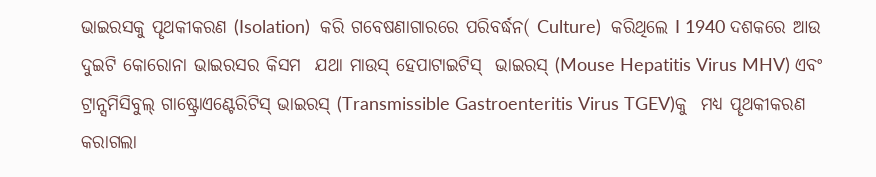ଭାଇରସକୁ ପୄଥକୀକରଣ (Isolation)  କରି ଗବେଷଣାଗାରରେ ପରିବର୍ଦ୍ଧନ( Culture)  କରିଥିଲେ I 1940 ଦଶକରେ ଆଉ ଦୁଇଟି କୋରୋନା ଭାଇରସର କିସମ  ଯଥା ମାଉସ୍ ହେପାଟାଇଟିସ୍  ଭାଇରସ୍ (Mouse Hepatitis Virus MHV) ଏବଂ   ଟ୍ରାନ୍ସମିସିବୁଲ୍ ଗାଷ୍ଟ୍ରୋଏଣ୍ଟେରିଟିସ୍ ଭାଇରସ୍ (Transmissible Gastroenteritis Virus TGEV)କୁ  ମଧ୍ୟ ପୄଥକୀକରଣ କରାଗଲା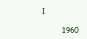I

          1960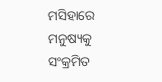ମସିହାରେ ମନୁଷ୍ୟକୁ ସଂକ୍ରମିତ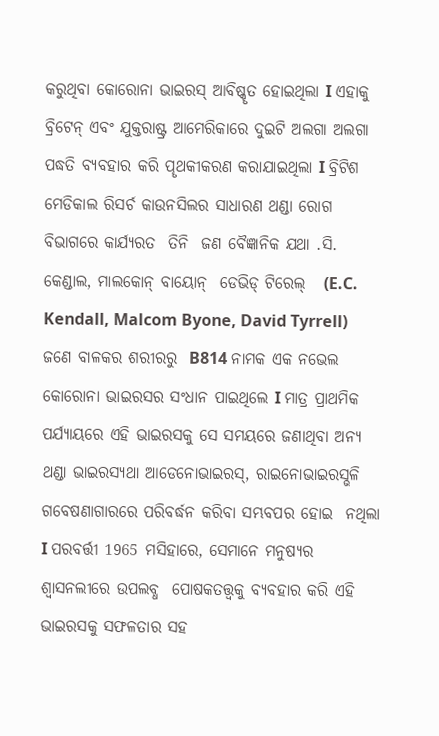କରୁଥିବା କୋରୋନା ଭାଇରସ୍ ଆବିଷ୍କୄତ ହୋଇଥିଲା I ଏହାକୁ ବ୍ରିଟେନ୍ ଏବଂ ଯୁକ୍ତରାଷ୍ଟ୍ର ଆମେରିକାରେ ଦୁଇଟି ଅଲଗା ଅଲଗା ପଦ୍ଧତି ବ୍ୟବହାର କରି ପୄଥକୀକରଣ କରାଯାଇଥିଲା I ବ୍ରିଟିଶ ମେଡିକାଲ ରିସର୍ଚ କାଉନସିଲର ସାଧାରଣ ଥଣ୍ଡା ରୋଗ ବିଭାଗରେ କାର୍ଯ୍ୟରତ  ତିନି  ଜଣ ବୈଜ୍ଞାନିକ ଯଥା .ସି. କେଣ୍ଡାଲ, ମାଲକୋନ୍ ବାୟୋନ୍  ଡେଭିଡ୍ ଟିରେଲ୍   (E.C. Kendall, Malcom Byone, David Tyrrell) ଜଣେ ବାଳକର ଶରୀରରୁ  B814 ନାମକ ଏକ ନଭେଲ କୋରୋନା ଭାଇରସର ସଂଧାନ ପାଇଥିଲେ I ମାତ୍ର ପ୍ରାଥମିକ ପର୍ଯ୍ୟାୟରେ ଏହି ଭାଇରସକୁ ସେ ସମୟରେ ଜଣାଥିବା ଅନ୍ୟ ଥଣ୍ଡା ଭାଇରସ୍ଯଥା ଆଡେନୋଭାଇରସ୍, ରାଇନୋଭାଇରସ୍ଭଳି ଗବେଷଣାଗାରରେ ପରିବର୍ଦ୍ଧନ କରିବା ସମ୍ଭବପର ହୋଇ  ନଥିଲା I ପରବର୍ତ୍ତୀ 1965 ମସିହାରେ, ସେମାନେ ମନୁଷ୍ୟର ଶ୍ବାସନଲୀରେ ଉପଲବ୍ଧ  ପୋଷକତତ୍ତ୍ବକୁ ବ୍ୟବହାର କରି ଏହି ଭାଇରସକୁ ସଫଳତାର ସହ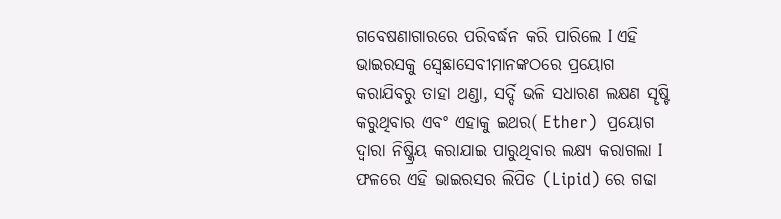ଗବେଷଣାଗାରରେ ପରିବର୍ଦ୍ଧନ କରି ପାରିଲେ I ଏହି ଭାଇରସକୁ ସ୍ବେଛାସେବୀମାନଙ୍କଠରେ ପ୍ରୟୋଗ କରାଯିବରୁ ତାହା ଥଣ୍ଡା, ସର୍ଦ୍ଦି ଭଳି ସଧାରଣ ଲକ୍ଷଣ ସୄଷ୍ଟି କରୁଥିବାର ଏବଂ ଏହାକୁ ଇଥର( Ether)  ପ୍ରୟୋଗ ଦ୍ବାରା ନିଷ୍କ୍ରିୟ କରାଯାଇ ପାରୁଥିବାର ଲକ୍ଷ୍ୟ କରାଗଲା I ଫଳରେ ଏହି ଭାଇରସର ଲିପିଡ (Lipid) ରେ ଗଢା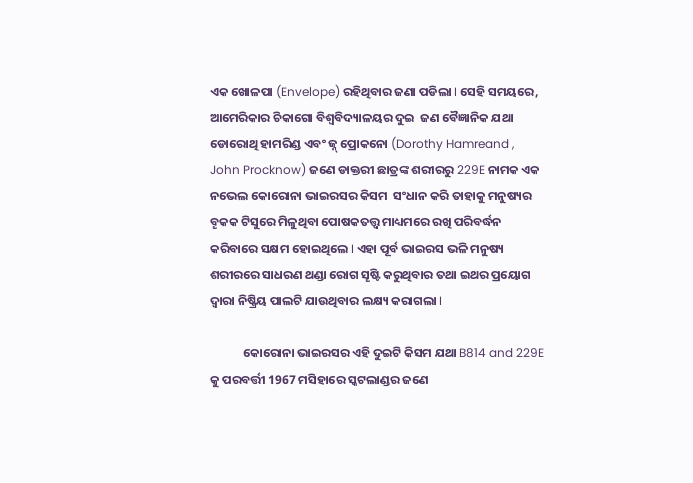ଏକ ଖୋଳପା (Envelope) ରହିଥିବାର ଜଣା ପଡିଲା I ସେହି ସମୟରେ, ଆମେରିକାର ଚିକାଗୋ ବିଶ୍ବବିଦ୍ୟାଳୟର ଦୁଇ  ଜଣ ବୈଜ୍ଞାନିକ ଯଥା ଡୋରୋଥି ହାମରିଣ୍ଡ ଏବଂ ଜ୍ନ୍ ପ୍ରୋକନୋ (Dorothy Hamreand , John Procknow) ଜଣେ ଡାକ୍ତରୀ ଛାତ୍ରଙ୍କ ଶରୀରରୁ 229E ନାମକ ଏକ ନଭେଲ କୋରୋନା ଭାଇରସର କିସମ  ସଂଧାନ କରି ତାହାକୁ ମନୁଷ୍ୟର ବୄକକ ଟିସୁରେ ମିଳୁଥିବା ପୋଷକତତ୍ତ୍ବ ମାଧ୍ୟମରେ ରଖି ପରିବର୍ଦ୍ଧନ କରିବାରେ ସକ୍ଷମ ହୋଇଥିଲେ I ଏହା ପୂର୍ବ ଭାଇରସ ଭଳି ମନୁଷ୍ୟ ଶରୀରରେ ସାଧରଣ ଥଣ୍ଡା ରୋଗ ସୄଷ୍ଟି କରୁଥିବାର ତଥା ଇଥର ପ୍ରୟୋଗ ଦ୍ବାରା ନିଷ୍କ୍ରିୟ ପାଲଟି ଯାଉଥିବାର ଲକ୍ଷ୍ୟ କରାଗଲା I

            କୋରୋନା ଭାଇରସର ଏହି ଦୁଇଟି କିସମ ଯଥା B814 and 229E କୁ ପରବର୍ତ୍ତୀ 1967 ମସିହାରେ ସ୍କଟଲାଣ୍ଡର ଜଣେ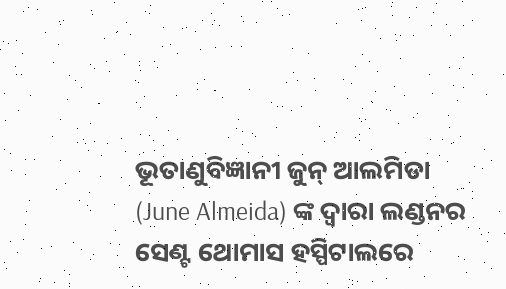ଭୂତାଣୁବିଜ୍ଞାନୀ ଜୁନ୍ ଆଲମିଡା (June Almeida) ଙ୍କ ଦ୍ବାରା ଲଣ୍ଡନର ସେଣ୍ଟ ଥୋମାସ ହସ୍ପିଟାଲରେ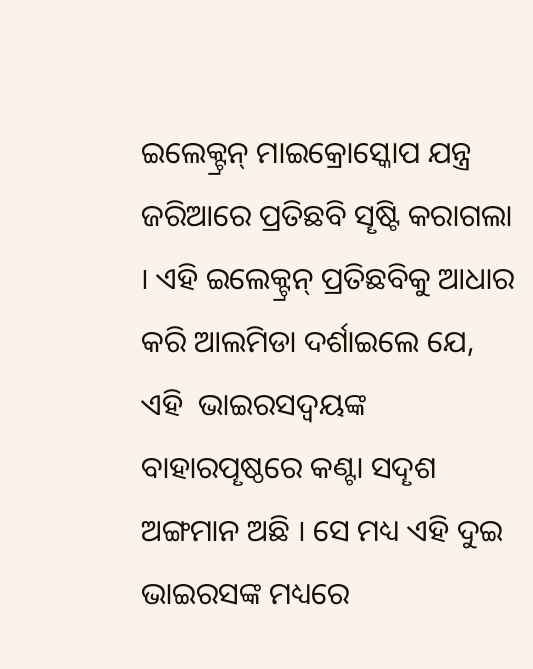ଇଲେକ୍ଟ୍ରନ୍ ମାଇକ୍ରୋସ୍କୋପ ଯନ୍ତ୍ର ଜରିଆରେ ପ୍ରତିଛବି ସୄଷ୍ଟି କରାଗଲା I ଏହି ଇଲେକ୍ଟ୍ରନ୍ ପ୍ରତିଛବିକୁ ଆଧାର କରି ଆଲମିଡା ଦର୍ଶାଇଲେ ଯେ, ଏହି  ଭାଇରସଦ୍ବୟଙ୍କ ବାହାରପୄଷ୍ଠରେ କଣ୍ଟା ସଦୄଶ ଅଙ୍ଗମାନ ଅଛି I ସେ ମଧ୍ୟ ଏହି ଦୁଇ ଭାଇରସଙ୍କ ମଧ୍ୟରେ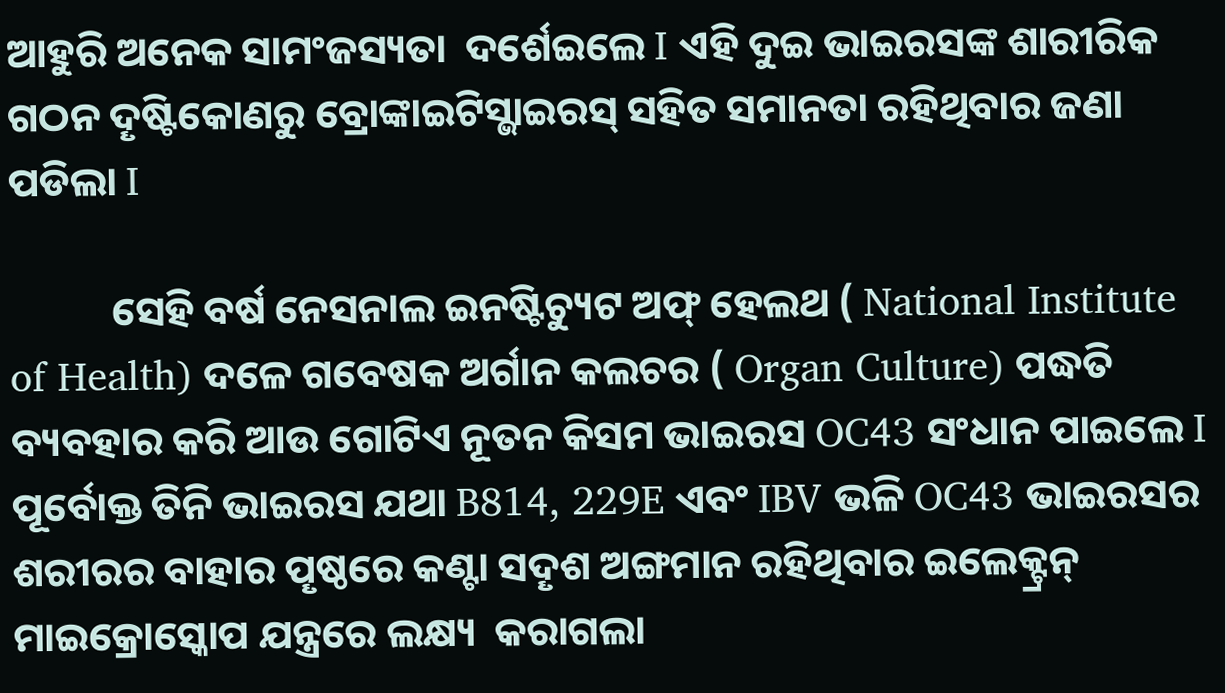ଆହୁରି ଅନେକ ସାମଂଜସ୍ୟତା  ଦର୍ଶେଇଲେ I ଏହି ଦୁଇ ଭାଇରସଙ୍କ ଶାରୀରିକ ଗଠନ ଦୄଷ୍ଟିକୋଣରୁ ବ୍ରୋଙ୍କାଇଟିସ୍ଭାଇରସ୍ ସହିତ ସମାନତା ରହିଥିବାର ଜଣା ପଡିଲା I

           ସେହି ବର୍ଷ ନେସନାଲ ଇନଷ୍ଟିଚ୍ୟୁଟ ଅଫ୍ ହେଲଥ ( National Institute of Health) ଦଳେ ଗବେଷକ ଅର୍ଗାନ କଲଚର ( Organ Culture) ପଦ୍ଧତି ବ୍ୟବହାର କରି ଆଉ ଗୋଟିଏ ନୂତନ କିସମ ଭାଇରସ OC43 ସଂଧାନ ପାଇଲେ I ପୂର୍ବୋକ୍ତ ତିନି ଭାଇରସ ଯଥା B814, 229E ଏବଂ IBV ଭଳି OC43 ଭାଇରସର ଶରୀରର ବାହାର ପୄଷ୍ଠରେ କଣ୍ଟା ସଦୄଶ ଅଙ୍ଗମାନ ରହିଥିବାର ଇଲେକ୍ଟ୍ରନ୍ ମାଇକ୍ରୋସ୍କୋପ ଯନ୍ତ୍ରରେ ଲକ୍ଷ୍ୟ  କରାଗଲା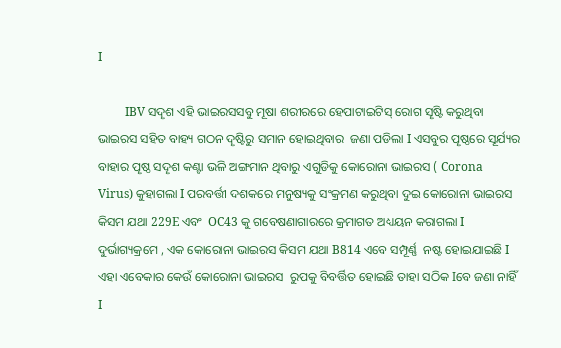I

         IBV ସଦୄଶ ଏହି ଭାଇରସସବୁ ମୂଷା ଶରୀରରେ ହେପାଟାଇଟିସ୍ ରୋଗ ସୄଷ୍ଟି କରୁଥିବା ଭାଇରସ ସହିତ ବାହ୍ୟ ଗଠନ ଦୄଷ୍ଟିରୁ ସମାନ ହୋଇଥିବାର  ଜଣା ପଡିଲା I ଏସବୁର ପୄଷ୍ଠରେ ସୂର୍ଯ୍ୟର ବାହାର ପୄଷ୍ଠ ସଦୄଶ କଣ୍ଟା ଭଳି ଅଙ୍ଗମାନ ଥିବାରୁ ଏଗୁଡିକୁ କୋରୋନା ଭାଇରସ ( Corona Virus) କୁହାଗଲା I ପରବର୍ତ୍ତୀ ଦଶକରେ ମନୁଷ୍ୟକୁ ସଂକ୍ରମଣ କରୁଥିବା ଦୁଇ କୋରୋନା ଭାଇରସ କିସମ ଯଥା 229E ଏବଂ  OC43 କୁ ଗବେଷଣାଗାରରେ କ୍ରମାଗତ ଅଧ୍ୟୟନ କରାଗଲା I ଦୁର୍ଭାଗ୍ୟକ୍ରମେ , ଏକ କୋରୋନା ଭାଇରସ କିସମ ଯଥା B814 ଏବେ ସମ୍ପୂର୍ଣ୍ଣ  ନଷ୍ଟ ହୋଇଯାଇଛି I ଏହା ଏବେକାର କେଉଁ କୋରୋନା ଭାଇରସ  ରୁପକୁ ବିବର୍ତ୍ତିତ ହୋଇଛି ତାହା ସଠିକ Iବେ ଜଣା ନାହିଁ I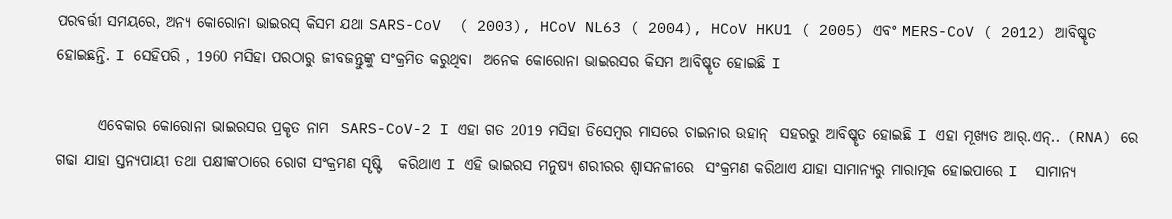ପରବର୍ତ୍ତୀ ସମୟରେ, ଅନ୍ୟ କୋରୋନା ଭାଇରସ୍ କିସମ ଯଥା SARS-CoV  ( 2003), HCoV NL63 ( 2004), HCoV HKU1 ( 2005) ଏବଂ MERS-CoV ( 2012) ଆବିଷ୍କୄତ ହୋଇଛନ୍ତି. I ସେହିପରି , 1960 ମସିହା ପରଠାରୁ ଜୀବଜନ୍ତୁଙ୍କୁ ସଂକ୍ରମିତ କରୁଥିବା  ଅନେକ କୋରୋନା ଭାଇରସର କିସମ ଆବିଷ୍କୄତ ହୋଇଛି I

       ଏବେକାର କୋରୋନା ଭାଇରସର ପ୍ରକୄତ ନାମ  SARS-CoV-2 I ଏହା ଗତ 2019 ମସିହା ଡିସେମ୍ବର ମାସରେ ଚାଇନାର ଉହାନ୍  ସହରରୁ ଆବିଷ୍କୄତ ହୋଇଛି I ଏହା ମୂଖ୍ୟତ ଆର୍.ଏନ୍.. (RNA) ରେ ଗଢା ଯାହା ସ୍ତନ୍ୟପାୟୀ ତଥା ପକ୍ଷୀଙ୍କଠାରେ ରୋଗ ସଂକ୍ରମଣ ସୄଷ୍ଟି   କରିଥାଏ I ଏହି ଭାଇରସ ମନୁଷ୍ୟ ଶରୀରର ଶ୍ବାସନଳୀରେ  ସଂକ୍ରମଣ କରିଥାଏ ଯାହା ସାମାନ୍ୟରୁ ମାରାତ୍ମକ ହୋଇପାରେ I  ସାମାନ୍ୟ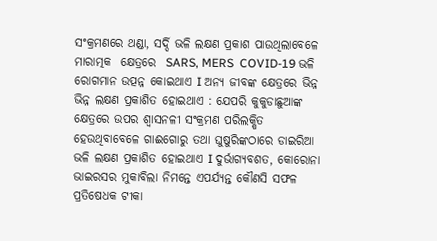ସଂକ୍ରମଣରେ ଥଣ୍ଡା, ସର୍ଦ୍ଦି ଭଳି ଲକ୍ଷଣ ପ୍ରକାଶ ପାଉଥିଲାବେଳେ ମାରାତ୍ମକ  କ୍ଷେତ୍ରରେ  SARS, MERS  COVID-19 ଭଳି ରୋଗମାନ ଉତ୍ପନ୍ନ କୋଇଥାଏ I ଅନ୍ୟ ଜୀବଙ୍କ କ୍ଷେତ୍ରରେ ଭିନ୍ନ ଭିନ୍ନ ଲକ୍ଷଣ ପ୍ରକାଶିତ ହୋଇଥାଏ : ଯେପରି କୁକୁଡାଛୁଆଙ୍କ କ୍ଷେତ୍ରରେ ଉପର ଶ୍ବାସନଳୀ ସଂକ୍ରମଣ ପରିଲକ୍ଷିତ ହେଉଥିବାବେଳେ ଗାଈଗୋରୁ ତଥା ଘୁଷୁରିଙ୍କଠାରେ ଡାଇରିଆ ଭଳି ଲକ୍ଷଣ ପ୍ରକାଶିତ ହୋଇଥାଏ I ଦୁର୍ଭାଗ୍ୟବଶତ, କୋରୋନା ଭାଇରସର ମୁକାବିଲା ନିମନ୍ତେ ଏପର୍ଯ୍ୟନ୍ତ କୌଣସି ସଫଳ ପ୍ରତିଷେଧକ ଟୀକା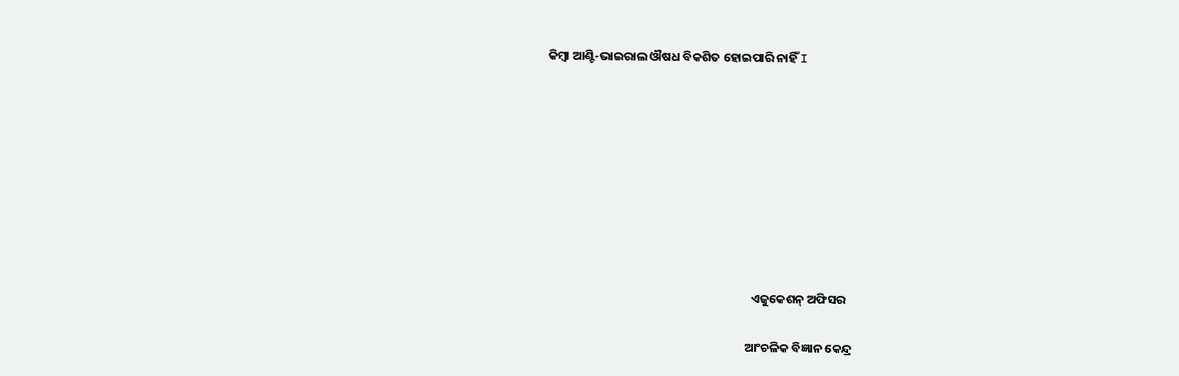କିମ୍ବା ଆଣ୍ଟି-ଭାଇରାଲ ଔଷଧ ବିକଶିତ ହୋଇପାରି ନାହିଁ I









                                                                          ଏଜୁକେଶନ୍ ଅଫିସର

                                                                        ଆଂଚଳିକ ବିଜ୍ଞାନ କେନ୍ଦ୍ର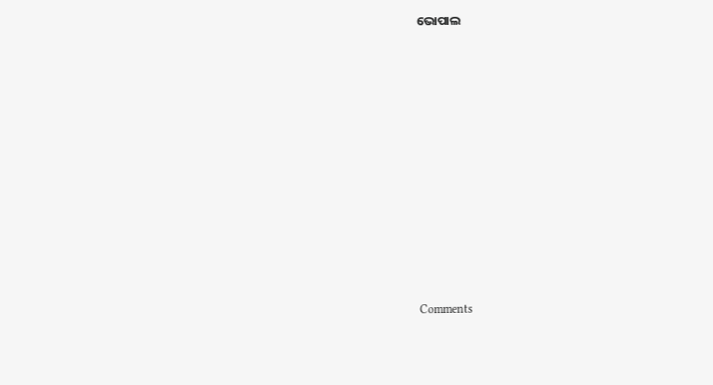ଭୋପାଲ











Comments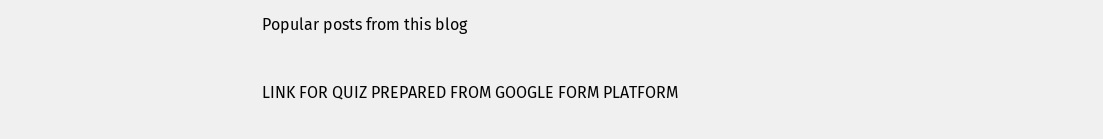Popular posts from this blog

LINK FOR QUIZ PREPARED FROM GOOGLE FORM PLATFORM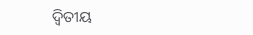ଦ୍ୱିତୀୟ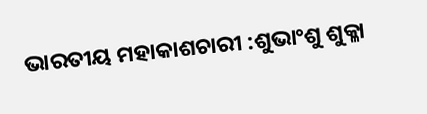ଭାରତୀୟ ମହାକାଶଚାରୀ :ଶୁଭାଂଶୁ ଶୁକ୍ଳା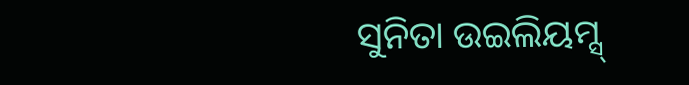ସୁନିତା ଉଇଲିୟମ୍ସ୍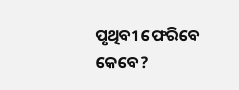ପୃଥିବୀ ଫେରିବେ କେବେ?